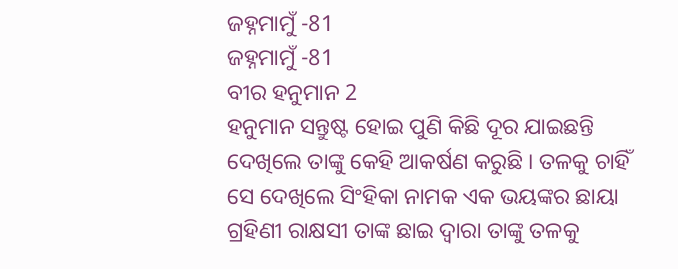ଜହ୍ନମାମୁଁ -81
ଜହ୍ନମାମୁଁ -81
ବୀର ହନୁମାନ 2
ହନୁମାନ ସନ୍ତୁଷ୍ଟ ହୋଇ ପୁଣି କିଛି ଦୂର ଯାଇଛନ୍ତି ଦେଖିଲେ ତାଙ୍କୁ କେହି ଆକର୍ଷଣ କରୁଛି । ତଳକୁ ଚାହିଁ ସେ ଦେଖିଲେ ସିଂହିକା ନାମକ ଏକ ଭୟଙ୍କର ଛାୟା ଗ୍ରହିଣୀ ରାକ୍ଷସୀ ତାଙ୍କ ଛାଇ ଦ୍ୱାରା ତାଙ୍କୁ ତଳକୁ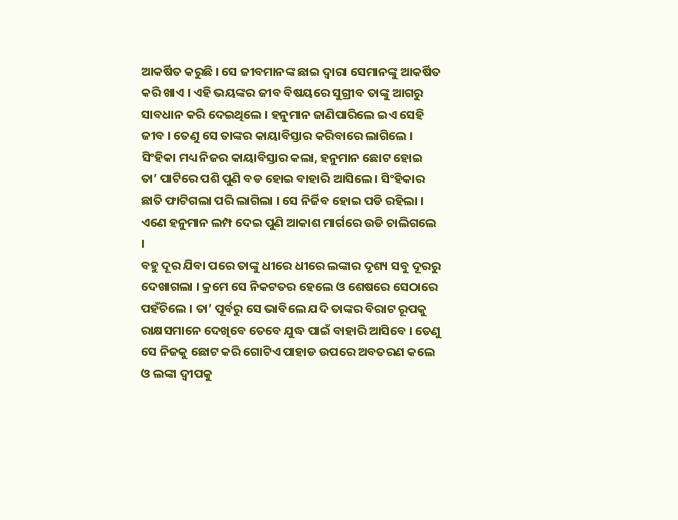ଆକର୍ଷିତ କରୁଛି । ସେ ଜୀବମାନଙ୍କ ଛାଇ ଦ୍ୱାରା ସେମାନଙ୍କୁ ଆକର୍ଷିତ କରି ଖାଏ । ଏହି ଭୟଙ୍କର ଜୀବ ବିଷୟରେ ସୁଗ୍ରୀବ ତାଙ୍କୁ ଆଗରୁ ସାବଧାନ କରି ଦେଇଥିଲେ । ହନୁମାନ ଜାଣିପାରିଲେ ଇଏ ସେହି ଜୀବ । ତେଣୁ ସେ ତାଙ୍କର କାୟାବିସ୍ତାର କରିବାରେ ଲାଗିଲେ । ସିଂହିକା ମଧ୍ୟ ନିଜର କାୟାବିସ୍ତାର କଲା, ହନୁମାନ ଛୋଟ ହୋଇ ତା’ ପାଟିରେ ପଶି ପୁଣି ବଡ ହୋଇ ବାହାରି ଆସିଲେ । ସିଂହିକାର ଛାତି ଫାଟିଗଲା ପରି ଲାଗିଲା । ସେ ନିର୍ଜିବ ହୋଇ ପଡି ରହିଲା । ଏଣେ ହନୁମାନ ଲମ୍ପ ଦେଇ ପୁଣି ଆକାଶ ମାର୍ଗରେ ଉଡି ଚାଲିଗଲେ ।
ବହୁ ଦୂର ଯିବା ପରେ ତାଙ୍କୁ ଧୀରେ ଧୀରେ ଲଙ୍କାର ଦୃଶ୍ୟ ସବୁ ଦୂରରୁ ଦେଖାଗଲା । କ୍ରମେ ସେ ନିକଟତର ହେଲେ ଓ ଶେଷରେ ସେଠାରେ ପହଁଚିଲେ । ତା’ ପୂର୍ବରୁ ସେ ଭାବିଲେ ଯଦି ତାଙ୍କର ବିରାଟ ରୂପକୁ ରାକ୍ଷସମାନେ ଦେଖିବେ ତେବେ ଯୁଦ୍ଧ ପାଇଁ ବାହାରି ଆସିବେ । ତେଣୁ ସେ ନିଜକୁ ଛୋଟ କରି ଗୋଟିଏ ପାହାଡ ଉପରେ ଅବତରଣ କଲେ ଓ ଲଙ୍କା ଦ୍ୱୀପକୁ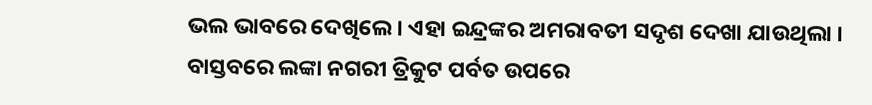ଭଲ ଭାବରେ ଦେଖିଲେ । ଏହା ଇନ୍ଦ୍ରଙ୍କର ଅମରାବତୀ ସଦୃଶ ଦେଖା ଯାଉଥିଲା ।
ବାସ୍ତବରେ ଲଙ୍କା ନଗରୀ ତ୍ରିକୁଟ ପର୍ବତ ଉପରେ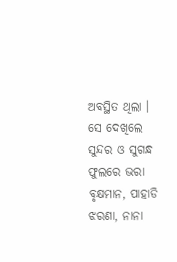ଅବସ୍ଥିତ ଥିଲା । ସେ ଦେଖିଲେ ସୁନ୍ଦର ଓ ସୁଗନ୍ଧ ଫୁଲରେ ଭରା ବୃକ୍ଷମାନ, ପାହାଡି ଝରଣା, ନାନା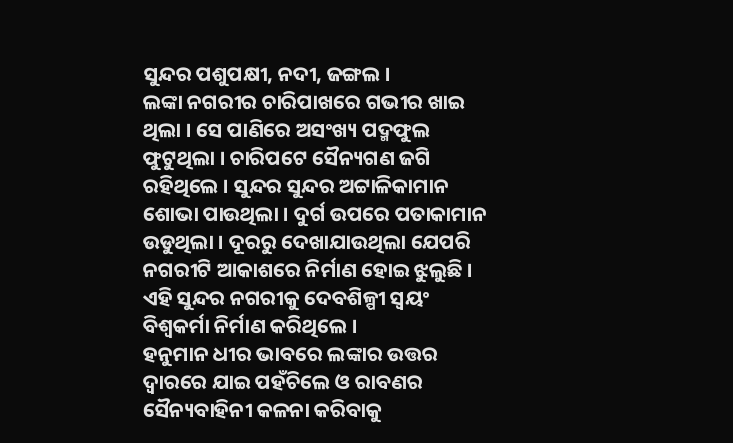ସୁନ୍ଦର ପଶୁପକ୍ଷୀ, ନଦୀ, ଜଙ୍ଗଲ ।
ଲଙ୍କା ନଗରୀର ଚାରିପାଖରେ ଗଭୀର ଖାଇ ଥିଲା । ସେ ପାଣିରେ ଅସଂଖ୍ୟ ପଦ୍ମଫୁଲ ଫୁଟୁଥିଲା । ଚାରିପଟେ ସୈନ୍ୟଗଣ ଜଗି ରହିଥିଲେ । ସୁନ୍ଦର ସୁନ୍ଦର ଅଟ୍ଟାଳିକାମାନ ଶୋଭା ପାଉଥିଲା । ଦୁର୍ଗ ଉପରେ ପତାକାମାନ ଉଡୁଥିଲା । ଦୂରରୁ ଦେଖାଯାଉଥିଲା ଯେପରି ନଗରୀଟି ଆକାଶରେ ନିର୍ମାଣ ହୋଇ ଝୁଲୁଛି । ଏହି ସୁନ୍ଦର ନଗରୀକୁ ଦେବଶିଳ୍ପୀ ସ୍ୱୟଂ ବିଶ୍ୱକର୍ମା ନିର୍ମାଣ କରିଥିଲେ ।
ହନୁମାନ ଧୀର ଭାବରେ ଲଙ୍କାର ଉତ୍ତର ଦ୍ୱାରରେ ଯାଇ ପହଁଚିଲେ ଓ ରାବଣର ସୈନ୍ୟବାହିନୀ କଳନା କରିବାକୁ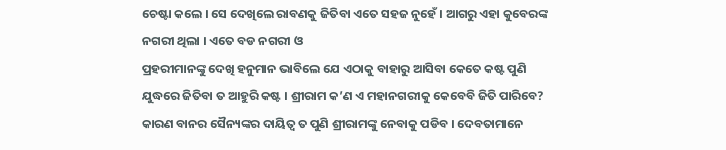ଚେଷ୍ଟା କଲେ । ସେ ଦେଖିଲେ ରାବଣକୁ ଜିତିବା ଏତେ ସହଜ ନୁହେଁ । ଆଗରୁ ଏହା କୁବେରଙ୍କ ନଗରୀ ଥିଲା । ଏତେ ବଡ ନଗରୀ ଓ
ପ୍ରହରୀମାନଙ୍କୁ ଦେଖି ହନୁମାନ ଭାବିଲେ ଯେ ଏଠାକୁ ବାହାରୁ ଆସିବା କେତେ କଷ୍ଟ ପୁଣି ଯୁଦ୍ଧରେ ଜିତିବା ତ ଆହୁରି କଷ୍ଟ । ଶ୍ରୀରାମ କ’ଣ ଏ ମହାନଗରୀକୁ କେବେବି ଜିତି ପାରିବେ? କାରଣ ବାନର ସୈନ୍ୟଙ୍କର ଦାୟିତ୍ୱ ତ ପୁଣି ଶ୍ରୀରାମଙ୍କୁ ନେବାକୁ ପଡିବ । ଦେବତାମାନେ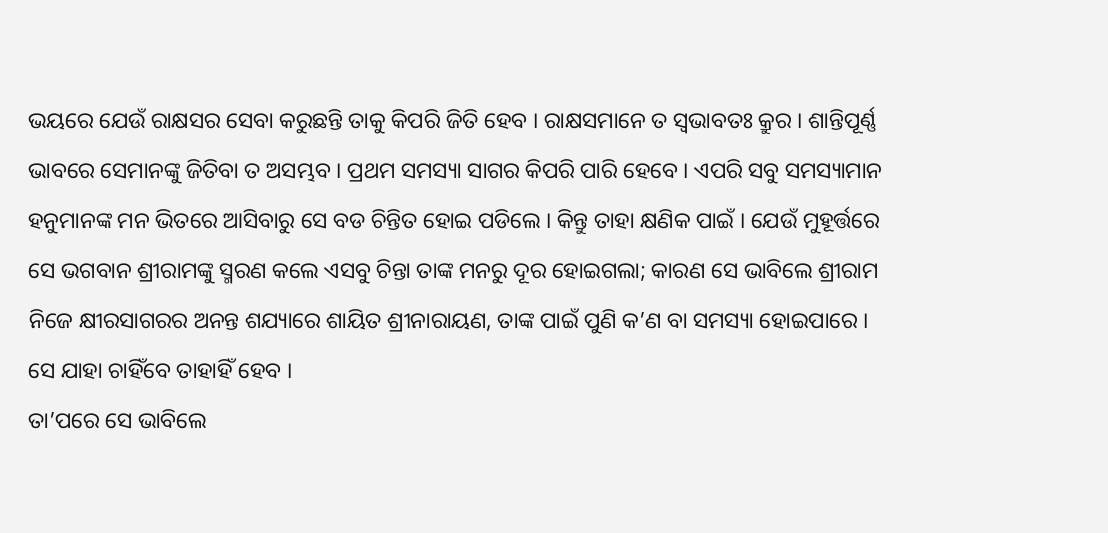ଭୟରେ ଯେଉଁ ରାକ୍ଷସର ସେବା କରୁଛନ୍ତି ତାକୁ କିପରି ଜିତି ହେବ । ରାକ୍ଷସମାନେ ତ ସ୍ୱଭାବତଃ କ୍ରୁର । ଶାନ୍ତିପୂର୍ଣ୍ଣ ଭାବରେ ସେମାନଙ୍କୁ ଜିତିବା ତ ଅସମ୍ଭବ । ପ୍ରଥମ ସମସ୍ୟା ସାଗର କିପରି ପାରି ହେବେ । ଏପରି ସବୁ ସମସ୍ୟାମାନ ହନୁମାନଙ୍କ ମନ ଭିତରେ ଆସିବାରୁ ସେ ବଡ ଚିନ୍ତିତ ହୋଇ ପଡିଲେ । କିନ୍ତୁ ତାହା କ୍ଷଣିକ ପାଇଁ । ଯେଉଁ ମୁହୂର୍ତ୍ତରେ ସେ ଭଗବାନ ଶ୍ରୀରାମଙ୍କୁ ସ୍ମରଣ କଲେ ଏସବୁ ଚିନ୍ତା ତାଙ୍କ ମନରୁ ଦୂର ହୋଇଗଲା; କାରଣ ସେ ଭାବିଲେ ଶ୍ରୀରାମ ନିଜେ କ୍ଷୀରସାଗରର ଅନନ୍ତ ଶଯ୍ୟାରେ ଶାୟିତ ଶ୍ରୀନାରାୟଣ, ତାଙ୍କ ପାଇଁ ପୁଣି କ’ଣ ବା ସମସ୍ୟା ହୋଇପାରେ । ସେ ଯାହା ଚାହିଁବେ ତାହାହିଁ ହେବ ।
ତା’ପରେ ସେ ଭାବିଲେ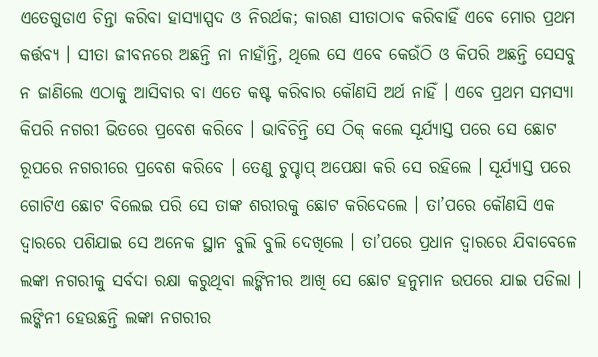ଏତେଗୁଡାଏ ଚିନ୍ତା କରିବା ହାସ୍ୟାସ୍ପଦ ଓ ନିରର୍ଥକ; କାରଣ ସୀତାଠାବ କରିବାହିଁ ଏବେ ମୋର ପ୍ରଥମ କର୍ତ୍ତବ୍ୟ । ସୀତା ଜୀବନରେ ଅଛନ୍ତି ନା ନାହାଁନ୍ତି, ଥିଲେ ସେ ଏବେ କେଉଁଠି ଓ କିପରି ଅଛନ୍ତି ସେସବୁ ନ ଜାଣିଲେ ଏଠାକୁ ଆସିବାର ବା ଏତେ କଷ୍ଟ କରିବାର କୌଣସି ଅର୍ଥ ନାହିଁ । ଏବେ ପ୍ରଥମ ସମସ୍ୟା କିପରି ନଗରୀ ଭିତରେ ପ୍ରବେଶ କରିବେ । ଭାବିଚିନ୍ତି ସେ ଠିକ୍ କଲେ ସୂର୍ଯ୍ୟାସ୍ତ ପରେ ସେ ଛୋଟ ରୂପରେ ନଗରୀରେ ପ୍ରବେଶ କରିବେ । ତେଣୁ ଚୁପ୍ଚାପ୍ ଅପେକ୍ଷା କରି ସେ ରହିଲେ । ସୂର୍ଯ୍ୟାସ୍ତ ପରେ ଗୋଟିଏ ଛୋଟ ବିଲେଇ ପରି ସେ ତାଙ୍କ ଶରୀରକୁ ଛୋଟ କରିଦେଲେ । ତା’ପରେ କୌଣସି ଏକ ଦ୍ୱାରରେ ପଶିଯାଇ ସେ ଅନେକ ସ୍ଥାନ ବୁଲି ବୁଲି ଦେଖିଲେ । ତା’ପରେ ପ୍ରଧାନ ଦ୍ୱାରରେ ଯିବାବେଳେ ଲଙ୍କା ନଗରୀକୁ ସର୍ବଦା ରକ୍ଷା କରୁଥିବା ଲଙ୍କିନୀର ଆଖି ସେ ଛୋଟ ହନୁମାନ ଉପରେ ଯାଇ ପଡିଲା । ଲଙ୍କିନୀ ହେଉଛନ୍ତି ଲଙ୍କା ନଗରୀର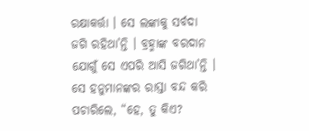ରକ୍ଷାକର୍ତ୍ତା । ସେ ଲଙ୍କାକୁ ସର୍ବଦା ଜଗି ରହିଥା’ନ୍ତି । ବ୍ରହ୍ମାଙ୍କ ବରଦାନ ଯୋଗୁଁ ସେ ଏପରି ଆସି ଜଗିଥା’ନ୍ତି । ସେ ହନୁମାନଙ୍କର ରାସ୍ତା ବନ୍ଦ କରି ପଚାରିଲେ, “ହେ, ତୁ କିଏ?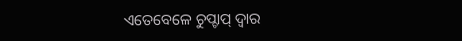ଏତେବେଳେ ଚୁପ୍ଚାପ୍ ଦ୍ୱାର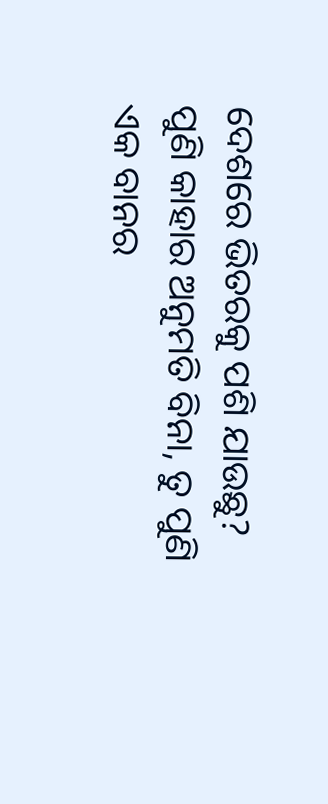ଦେଶରେ ଭିତରକୁ ପଶି ଯାଉଛୁ? ପୁଣି କାହାର ଅନୁମତି ବିନା, ତୁ ପୁଣି ଏକ ବାନର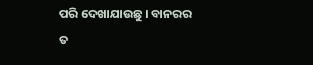ପରି ଦେଖାଯାଉଛୁ । ବାନରର ତ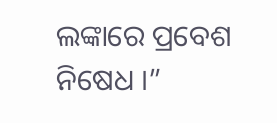ଲଙ୍କାରେ ପ୍ରବେଶ ନିଷେଧ ।”